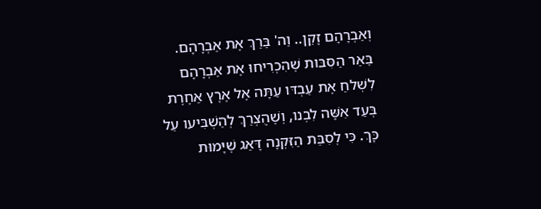וְאַבְרָהָם זָקֵן.. וַה' בֵּרַךְ אֶת אַבְרָהָם. בֵּאֵר הַסִּבּות שֶׁהִכְרִיחוּ אֶת אַבְרָהָם לִשְׁלחַ אֶת עַבְדּו עַתָּה אֶל אֶרֶץ אַחֶרֶת בְּעַד אִשָּׁה לִבְנו, וְשֶׁהֻצְרַךְ לְהַשְׁבִּיעו עַל כָּךְ. כִּי לְסִבַּת הַזִּקְנָה דָּאַג שֶׁיָּמוּת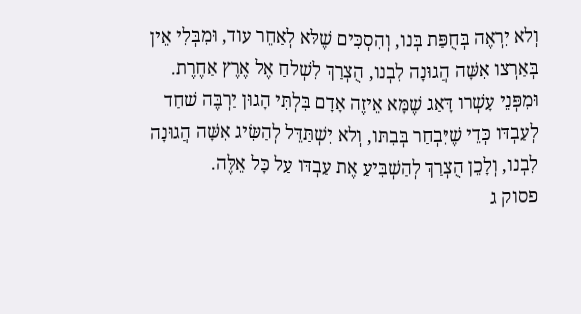וְלא יִרְאֶה בְּחֻפַּת בְּנו, וְהִסְכִּים שֶׁלּא לְאַחֵר עוד, וּמִבְּלִי אֵין בְּאַרְצו אִשָּׁה הֲגוּנָה לִבְנו, הֻצְרַךְ לִשְׁלחַ אֶל אֶרֶץ אַחֶרֶת. וּמִפְּנֵי עָשְׁרו דָּאַג שֶׁמָּא אֵיזֶה אָדָם בִּלְתִּי הָגוּן יַרְבֶּה שׁחַד לְעַבְדּו כְּדֵי שֶׁיִּבְחַר בְּבִתּו, וְלא יִשְׁתַּדֵּל לְהַשִּׂיג אִשָּׁה הֲגוּנָה לִבְנו, וְלָכֵן הֻצְרַךְ לְהַשְׁבִּיעַ אֶת עַבְדּו עַל כָּל אֵלֶּה.
פסוק ג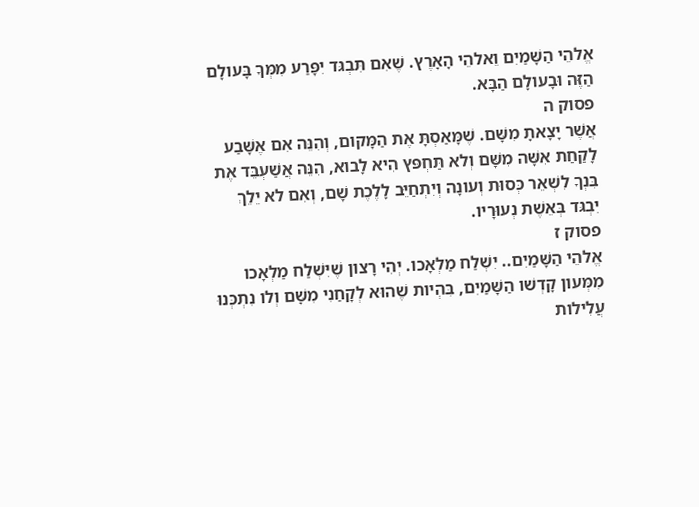אֱלהֵי הַשָּׁמַיִם וֵאלהֵי הָאָרֶץ. שֶׁאִם תִּבְגּד יִפָּרַע מִמְּךָ בָּעולָם הַזֶּה וּבָעולָם הַבָּא.
פסוק ה
אֲשֶׁר יָצָאתָ מִשָּׁם. שֶׁמָּאַסְתָּ אֶת הַמָּקום, וְהִנֵּה אִם אֶשָּׁבַע לָקַחַת אִשָּׁה מִשָּׁם וְלא תַּחְפּץ הִיא לָבוא, הִנֵּה אֲשַׁעְבֵּד אֶת בִּנְךָ לִשְׁאֵר כְּסוּת וְעונָה וְיִתְחַיֵּב לָלֶכֶת שָׁם, וְאִם לא יֵלֵךְ יִבְגּד בְּאֵשֶׁת נְעוּרָיו.
פסוק ז
אֱלהֵי הַשָּׁמַיִם.. יִשְׁלַח מַלְאָכו. יְהִי רָצון שֶׁיִּשְׁלַח מַלְאָכו מִמְּעון קָדְשׁו הַשָּׁמַיִם, בִּהְיות שֶׁהוּא לְקָחַנִי מִשָּׁם וְלו נִתְכְּנוּ עֲלִילות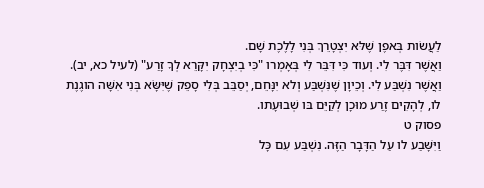לַעֲשׂות בְּאפֶן שֶׁלּא יִצְטָרֵךְ בְּנִי לָלֶכֶת שָׁם.
וַאֲשֶׁר דִּבֶּר לִי. וְעוד כִּי דִּבֵּר לִי בְּאָמְרו "כִּי בְיִצְחָק יִקָּרֵא לְךָ זָרַע" (לעיל כא, יב).
וַאֲשֶׁר נִשְׁבַּע לִי. וְכֵיוָן שֶׁנִּשְׁבַּע וְלא יִנָּחֵם, יְסַבֵּב בְּלִי סָפֵק שֶׁיִּשָּׂא בְּנִי אִשָּׁה הוגֶנֶת לו, לְהָקִים זֶרַע מוּכָן לְקַיֵּם בּו שְׁבוּעָתו.
פסוק ט
וַיִּשָּׁבַע לו עַל הַדָּבָר הַזֶּה. נִשְׁבַּע עִם כָּל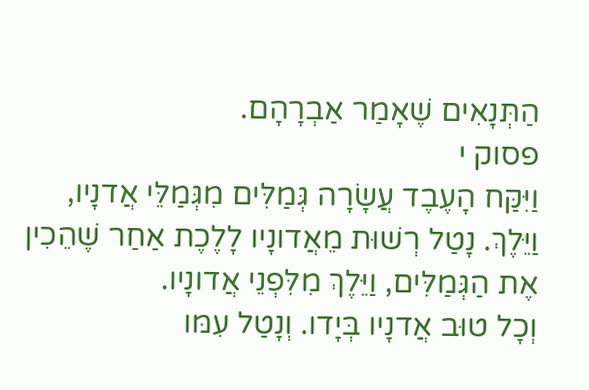הַתְּנָאִים שֶׁאָמַר אַבְרָהָם.
פסוק י
וַיִּקַּח הָעֶבֶד עֲשָׂרָה גְּמַלִּים מִגְּמַלֵּי אֲדנָיו, וַיֵּלֶךְ. נָטַל רְשׁוּת מֵאֲדונָיו לָלֶכֶת אַחַר שֶׁהֵכִין אֶת הַגְּמַלִּים, וַיֵּלֶךְ מִלִּפְנֵי אֲדונָיו.
וְכָל טוּב אֲדנָיו בְּיָדו. וְנָטַל עִמּו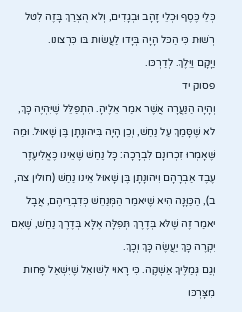כְּלֵי כֶּסֶף וּכְלֵי זָהָב וּבְגָדִים, וְלא הֻצְרַךְ בָּזֶה לִטּל רְשׁוּת כִּי הַכּל הָיָה בְּיָדו לַעֲשׂות בּו כִּרְצונו.
וַיָּקָם וַיֵּלֶךְ. לְדַרְכּו.
פסוק יד
וְהָיָה הַנַּעֲרָה אֲשֶׁר אמַר אֵלֶיהָ. הִתְפַּלֵּל שֶׁיִּהְיֶה כָּךְ, לא שֶׁסָּמַךְ עַל נַחַשׁ, וְכֵן הָיָה בִּיהונָתָן בֶּן שָׁאוּל. וּמַה שֶּׁאָמְרוּ זִכְרונָם לִבְרָכָה: כָּל נַחַשׁ שֶׁאֵינו כֶּאֱלִיעֶזֶר עֶבֶד אַבְרָהָם וִיהונָתָן בֶּן שָׁאוּל אֵינו נַחַשׁ (חולין צה, ב), הַכַּוָּנָה הִיא שֶׁיאמַר הַמְּנַחֵשׁ כְּדִבְרֵיהֶם, אֲבָל יאמַר זֶה שֶׁלּא בְּדֶרֶךְ תְּפִלָּה אֶלָּא בְּדֶרֶךְ נַחַשׁ, שֶׁאִם יִקְרֶה כָּךְ יַעֲשֶׂה כָּךְ וְכָךְ.
וְגַם גְּמַלֶּיךָ אַשְׁקֶה. כִּי רָאוּי לְשׁואֵל שֶׁיִּשְׁאַל פָּחות מִצָּרְכּו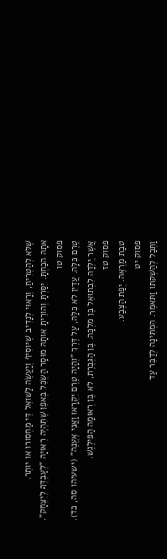שֶׁלּא לְהַטְרִיחַ, וְרָאוּי לְנָדִיב שֶׁיּוסִיף וְיַעֲשֶׂה לַשּׁואֵל דֵּי מַחְסורו או יותֵר.
אתָהּ הכַחְתָּ. יִסַּרְתָּ וְהורֵיתָ אותָהּ מוּסָר הַשְׂכֵּל בְּאפֶן שֶׁתִּהְיֶה רְאוּיָה "לְעַבְדְּךָ לְיִצְחָק".
פסוק טו
טֶרֶם כִּלָּה. עֲדַיִן לא כִּלָּה, עַל דֶּרֶךְ "וְהָיָה טֶרֶם יִקְרָאוּ וַאֲנִי אֶעֱנֶה" (ישעיהו סה, כד).
אֲשֶׁר יֻלְּדָה לִבְתוּאֵל בֶּן מִלְכָּה. בֶּן הַגְּבֶרֶת, לא בֶּן רְאוּמָה הַפִּילֶגֶשׁ.
פסוק טז
טבַת מַרְאֶה. יְפַת הַצֶּבַע.
פסוק יט
וַתְּכַל לְהַשְׁקתו וַתּאמֶר. הִמְתִּינָה לְדַבֵּר עַד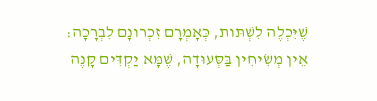שֶׁיִּכְלֶה לִשְׁתּות, כְּאָמְרָם זִכְרונָם לִבְרָכָה: אֵין מְשִׂיחִין בַּסְּעוּדָה, שֶׁמָּא יַקְדִּים קָנֶה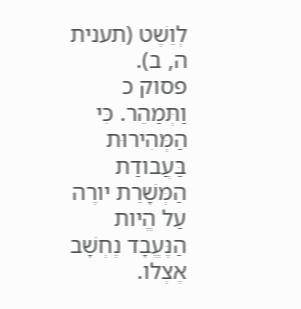לְוֵשֶׁט (תענית ה, ב).
פסוק כ
וַתְּמַהֵר. כִּי הַמְּהִירוּת בַּעֲבודַת הַמְּשָׁרֵת יורֶה עַל הֱיות הַנֶּעֱבָד נֶחְשָׁב אֶצְלו.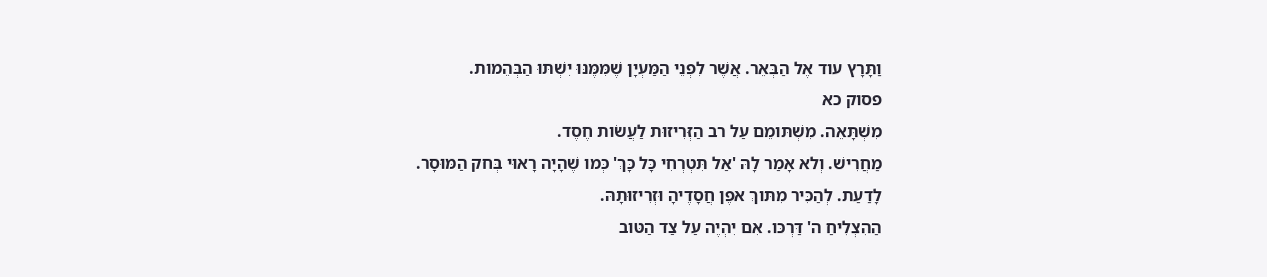וַתָּרָץ עוד אֶל הַבְּאֵר. אֲשֶׁר לִפְנֵי הַמַּעְיָן שֶׁמִּמֶּנּוּ יִשְׁתּוּ הַבְּהֵמות.
פסוק כא
מִשְׁתָּאֵה. מִשְׁתּומֵם עַל רב הַזְּרִיזוּת לַעֲשׂות חֶסֶד.
מַחֲרִישׁ. וְלא אָמַר לָהּ 'אַל תִּטְרְחִי כָּל כָּךְ' כְּמו שֶׁהָיָה רָאוּי בְּחק הַמּוּסָר.
לָדַעַת. לְהַכִּיר מִתּוךְ אפֶן חֲסָדֶיהָ וּזְרִיזוּתָהּ.
הַהִצְלִיחַ ה' דַּרְכּו. אִם יִהְיֶה עַל צַד הַטּוב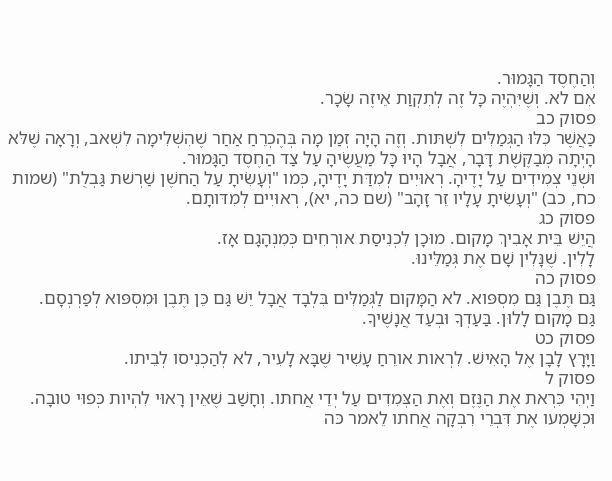וְהַחֶסֶד הַגָּמוּר.
אִם לא. וְשֶׁיִּהְיֶה כָּל זֶה לְתִקְוַת אֵיזֶה שָׂכָר.
פסוק כב
כַּאֲשֶׁר כִּלּוּ הַגְּמַלִּים לִשְׁתּות. וְזֶה הָיָה זְמַן מָה בְּהֶכְרֵחַ אַחַר שֶׁהִשְׁלִימָה לִשְׁאב, וְרָאָה שֶׁלּא הָיְתָה מְבַקֶּשֶׁת דָּבָר, אֲבָל הָיוּ כָּל מַעֲשֶׂיהָ עַל צַד הַחֶסֶד הַגָּמוּר.
וּשְׁנֵי צְמִידִים עַל יָדֶיהָ. רְאוּיִים לְמִדַּת יָדֶיהָ, כְּמו "וְעָשִׂיתָ עַל הַחשֶׁן שַׁרְשׁת גַּבְלֻת" (שמות כח, כב) "וְעָשִׂיתָ עָלָיו זֵר זָהָב" (שם כה, יא), רְאוּיִים לְמִדּותָם.
פסוק כג
הֲיֵשׁ בֵּית אָבִיךְ מָקום. מוּכָן לִכְנִיסַת אורְחִים כְּמִנְהָגָם אָז.
לָלִין. שֶׁנָּלִין שָׁם אֶת גְּמַלֵּינוּ.
פסוק כה
גַּם תֶּבֶן גַּם מִסְפּוא. לא הַמָּקום לַגְּמַלִּים בִּלְבָד אֲבָל יֵשׁ גַּם כֵּן תֶּבֶן וּמִסְפּוא לְפַרְנְסָם.
גַּם מָקום לָלוּן. בַּעַדְךָ וּבְעַד אֲנָשֶׁיךָ.
פסוק כט
וַיָּרָץ לָבָן אֶל הָאִישׁ. לִרְאות אורֵחַ עָשִׁיר שֶׁבָּא לָעִיר, לא לְהַכְנִיסו לְבֵיתו.
פסוק ל
וַיְהִי כִּרְאת אֶת הַנֶּזֶם וְאֶת הַצְּמִדִים עַל יְדֵי אֲחתו. וְחָשַׁב שֶׁאֵין רָאוּי לִהְיות כְּפוּי טובָה. וּכְשָׁמְעו אֶת דִּבְרֵי רִבְקָה אֲחתו לֵאמר כּה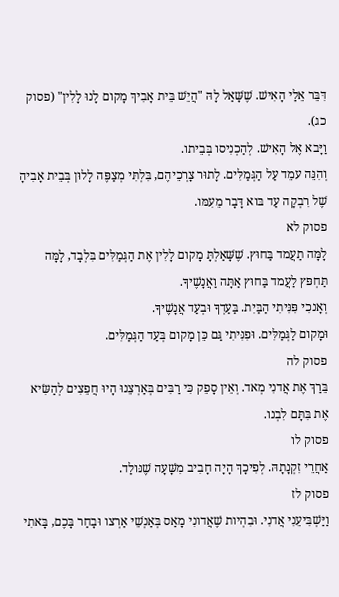דִּבֵּר אֵלַי הָאִישׁ. שֶׁשָּׁאַל לָהּ "הֲיֵשׁ בֵּית אָבִיךְ מָקום לָנוּ לָלִין" (פסוק כג).
וַיָּבא אֶל הָאִישׁ. לְהַכְנִיסו בְּבֵיתו.
וְהִנֵּה עמֵד עַל הַגְּמַלִּים. לָתוּר צָרְכֵיהֶם, בִּלְתִּי מְצַפֶּה לָלוּן בְּבֵית אָבִיהָ שֶׁל רִבְקָה עַד בּוא דָּבָר מֵעִמּו.
פסוק לא
לָמָּה תַעֲמד בַּחוּץ. שֶׁשָּׁאַלְתָּ מָקום לָלִין אֶת הַגְּמַלִּים בִּלְבָד, לָמָּה תַּחְפּץ לַעֲמד בַּחוּץ אַתָּה וַאֲנָשֶׁיךָ.
וְאָנכִי פִּנִּיתִי הַבַּיִת. בַּעַדְךָ וּבְעַד אֲנָשֶׁיךָ.
וּמָקום לַגְּמַלִּים. וּפִנִּיתִי גַּם כֵּן מָקום בְּעַד הַגְּמַלִּים.
פסוק לה
בֵּרַךְ אֶת אֲדנִי מְאד. וְאֵין סָפֵק כִּי רַבִּים בְּאַרְצֵנוּ הָיוּ חֲפֵצִים לְהַשִּׂיא אֶת בִּתָּם לִבְנו.
פסוק לו
אַחֲרֵי זִקְנָתָהּ. לְפִיכָךְ הָיָה חָבִיב מִשָּׁעָה שֶׁנּולַד.
פסוק לז
וַיַּשְׁבִּיעֵנִי אֲדנִי. וּבִהְיות שֶׁאֲדונִי מָאַס בְּאַנְשֵׁי אַרְצו וּבָחַר בָּכֶם, בָּאתִי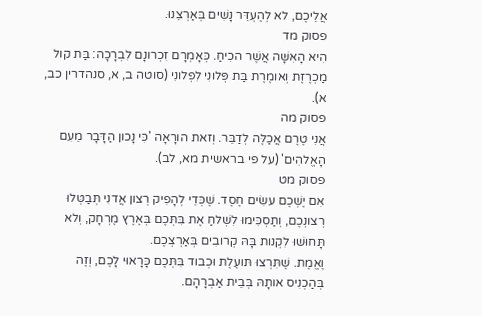אֲלֵיכֶם, לא לְהֶעְדֵּר נָשִׁים בְּאַרְצֵנוּ.
פסוק מד
הִיא הָאִשָּׁה אֲשֶׁר הכִיחַ. כְּאָמְרָם זִכְרונָם לִבְרָכָה: בַּת קול מַכְרֶזֶת וְאומֶרֶת בַּת פְּלונִי לִפְלונִי (סוטה ב, א, סנהדרין כב, א).
פסוק מה
אֲנִי טֶרֶם אֲכַלֶּה לְדַבֵּר. וְזאת הורָאָה 'כִּי נָכון הַדָּבָר מֵעִם הָאֱלהִים' (על פי בראשית מא, לב).
פסוק מט
אִם יֶשְׁכֶם עשִׂים חֶסֶד. שֶׁכְּדֵי לְהָפִיק רְצון אֲדנִי תְּבַטְּלוּ רְצונְכֶם, וְתַסְכִּימוּ לִשְׁלחַ אֶת בִּתְּכֶם בְּאֶרֶץ מֶרְחָק, וְלא תָּחוּשׁוּ לִקְנות בָּהּ קְרובִים בְּאַרְצְכֶם.
וֶאֱמֶת. שֶׁתִּרְצוּ תּועֶלֶת וּכְבוד בִּתְּכֶם כָּרָאוּי לָכֶם, וְזֶה בְּהַכְנִיס אותָהּ בְּבֵית אַבְרָהָם.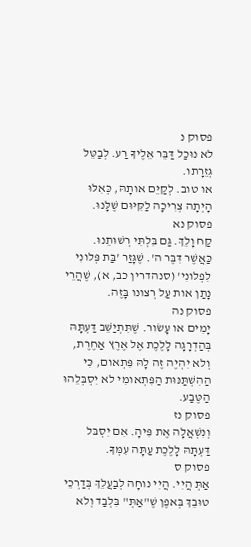פסוק נ
לא נוּכַל דַּבֵּר אֵלֶיךָ רַע. לְבַטֵּל גְּזֵרָתו.
או טוב. לְקַיֵּם אותָהּ, כְּאִלּוּ הָיְתָה צְרִיכָה לַקִּיּוּם שֶׁלָּנוּ.
פסוק נא
קַח וָלֵךְ. גַּם בִּלְתִּי רְשׁוּתֵנוּ.
כַּאֲשֶׁר דִּבֶּר ה'. שֶׁגָּזַר 'בַּת פְּלונִי לִפְלונִי' (סנהדרין כב, א), שֶׁהֲרֵי נָתַן אות עַל רְצונו בָּזֶה.
פסוק נה
יָמִים או עָשׂור. שֶׁתִּתְיַשֵּׁב דַּעְתָּהּ בְּהַדְרָגָה לָלֶכֶת אֶל אֶרֶץ אַחֶרֶת, וְלא יִהְיֶה זֶה לָהּ פִּתְאום, כִּי הַהִשְׁתַּנּוּת הַפִּתְאומִי לא יִסְבְּלֵהוּ הַטֶּבַע.
פסוק נז
וְנִשְׁאֲלָה אֶת פִּיהָ. אִם יִסְבּל דַּעְתָּהּ לָלֶכֶת עַתָּה עִמְּךָ.
פסוק ס
אַתְּ הֲיִי. הֲיִי נוחָה לְבַעֲלֵךְ בְּדַרְכֵי טוּבֵךְ בְּאפֶן שֶׁ"אַתְּ" בִּלְבַד וְלא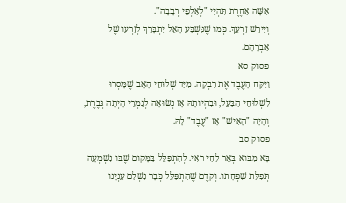אִשָּׁה אַחֶרֶת תִּהְיִי "לְאַלְפֵי רְבָבָה".
וְיִירַשׁ זַרְעֵךְ. כְּמו שֶׁנִּשְׁבַּע הָאֵל יִתְבָּרַךְ לְזַרְעו שֶׁל אַבְרָהָם.
פסוק סא
וַיִּקַּח הָעֶבֶד אֶת רִבְקָה. מִיַּד שְׁלוּחֵי הָאָב שֶׁמָּסְרוּ לִשְׁלוּחֵי הַבַּעַל, וּבִהְיותָהּ אָז נְשׂוּאָה לְגַמְרֵי הָיְתָה גְּבֶרֶת, וְהָיָה "הָאִישׁ" אָז "עֶבֶד" לָהּ.
פסוק סב
בָּא מִבּוא בְּאֵר לַחַי ראִי. לְהִתְפַּלֵּל בַּמָּקום שֶׁבּו נִשְׁמְעָה תְּפִלַּת שִׁפְחָתו. וְקדֶם שֶׁהִתְפַּלֵּל כְּבָר נִשְׁלַם עִנְיָנו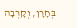בְּחָרָן, וְקָרְבָה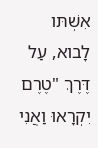אִשְׁתּו לָבוא, עַל דֶּרֶךְ "טֶרֶם יִקְרָאוּ וַאֲנִי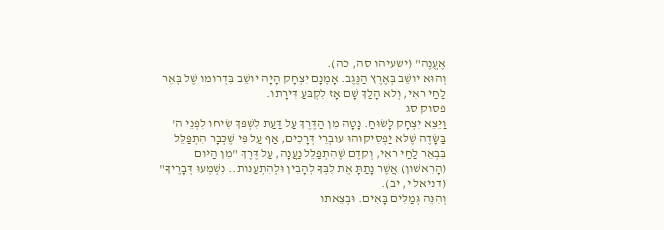אֶעֱנֶה" (ישעיהו סה, כה).
וְהוּא יושֵׁב בְּאֶרֶץ הַנֶּגֶב. אָמְנָם יִצְחָק הָיָה יושֵׁב בִּדְרומו שֶׁל בְּאֵר לַחַי ראִי, וְלא הָלַךְ שָׁם אָז לִקְבּעַ דִּירָתו.
פסוק סג
וַיֵּצֵא יִצְחָק לָשׂוּחַ. נָטָה מִן הַדֶּרֶךְ עַל דַּעַת לִשְׁפּךְ שִׂיחו לִפְנֵי ה' בַּשָּׂדֶה שֶׁלּא יַפְסִיקוּהוּ עובְרֵי דְּרָכִים, אַף עַל פִּי שֶׁכְּבָר הִתְפַּלֵּל בִּבְאֵר לַחַי ראִי, וְקדֶם שֶׁהִתְפַּלֵּל נַעֲנָה, עַל דֶּרֶךְ "מִן הַיּום (הָרִאשׁון) אֲשֶׁר נָתַתָּ אֶת לִבְּךָ לְהָבִין וּלְהִתְעַנּות.. נִשְׁמְעוּ דְּבָרֶיךָ" (דניאל י, יב).
וְהִנֵּה גְּמַלִּים בָּאִים. וּבְצֵאתו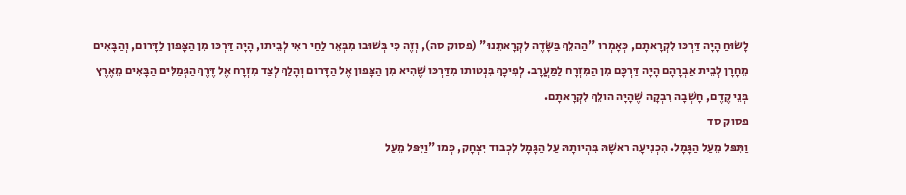לָשׂוּחַ הָיָה דַּרְכּו לִקְרָאתָם, כְּאָמְרו "הַהלֵךְ בַּשָּׂדֶה לִקְרָאתֵנוּ" (פסוק סה), וְזֶה כִּי בְּשׁוּבו מִבְּאֵר לַחַי ראִי לְבֵיתו, הָיָה דַּרְכּו מִן הַצָּפון לַדָּרום, וְהַבָּאִים מֵחָרָן לְבֵית אַבְרָהָם הָיָה דַּרְכָּם מִן הַמִּזְרָח לַמַּעֲרָב. לְפִיכָךְ בִּנְטותו מִדַּרְכּו שֶׁהִיא מִן הַצָּפון אֶל הַדָּרום וְהָלַךְ לְצַד מִזְרָח אֶל דֶּרֶךְ הַגְּמַלִּים הַבָּאִים מֵאֶרֶץ בְּנֵי קֶדֶם, חָשְׁבָה רִבְקָה שֶׁהָיָה הולֵךְ לִקְרָאתָם.
פסוק סד
וַתִּפּל מֵעַל הַגָּמָל. הִכְנִיעָה ראשָׁהּ בִּהְיותָהּ עַל הַגָּמָל לִכְבוד יִצְחָק, כְּמו "וַיִּפּל מֵעַל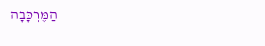הַמֶּרְכָּבָה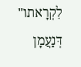לִקְרָאתו" דְּנַעֲמָן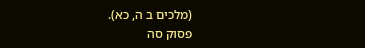(מלכים ב ה, כא).
פסוק סה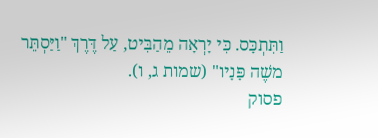וַתִּתְכָּס. כִּי יָרְאָה מֵהַבִּיט, עַל דֶּרֶךְ "וַיַּסְתֵּר משֶׁה פָּנָיו" (שמות ג, ו).
פסוק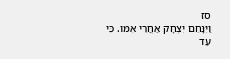סז
וַיִּנָּחֵם יִצְחָק אַחֲרֵי אִמּו. כִּי עַד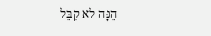הֵנָּה לא קִבֵּל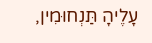עָלֶיהָ תַּנְחוּמִין,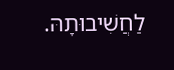לַחֲשִׁיבוּתָהּ.